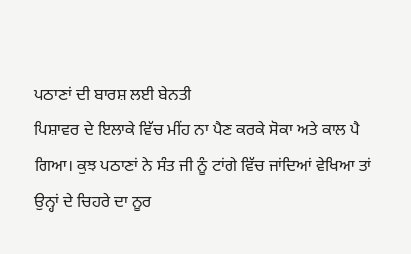ਪਠਾਣਾਂ ਦੀ ਬਾਰਸ਼ ਲਈ ਬੇਨਤੀ
ਪਿਸ਼ਾਵਰ ਦੇ ਇਲਾਕੇ ਵਿੱਚ ਮੀਂਹ ਨਾ ਪੈਣ ਕਰਕੇ ਸੋਕਾ ਅਤੇ ਕਾਲ ਪੈ ਗਿਆ। ਕੁਝ ਪਠਾਣਾਂ ਨੇ ਸੰਤ ਜੀ ਨੂੰ ਟਾਂਗੇ ਵਿੱਚ ਜਾਂਦਿਆਂ ਵੇਖਿਆ ਤਾਂ ਉਨ੍ਹਾਂ ਦੇ ਚਿਹਰੇ ਦਾ ਨੂਰ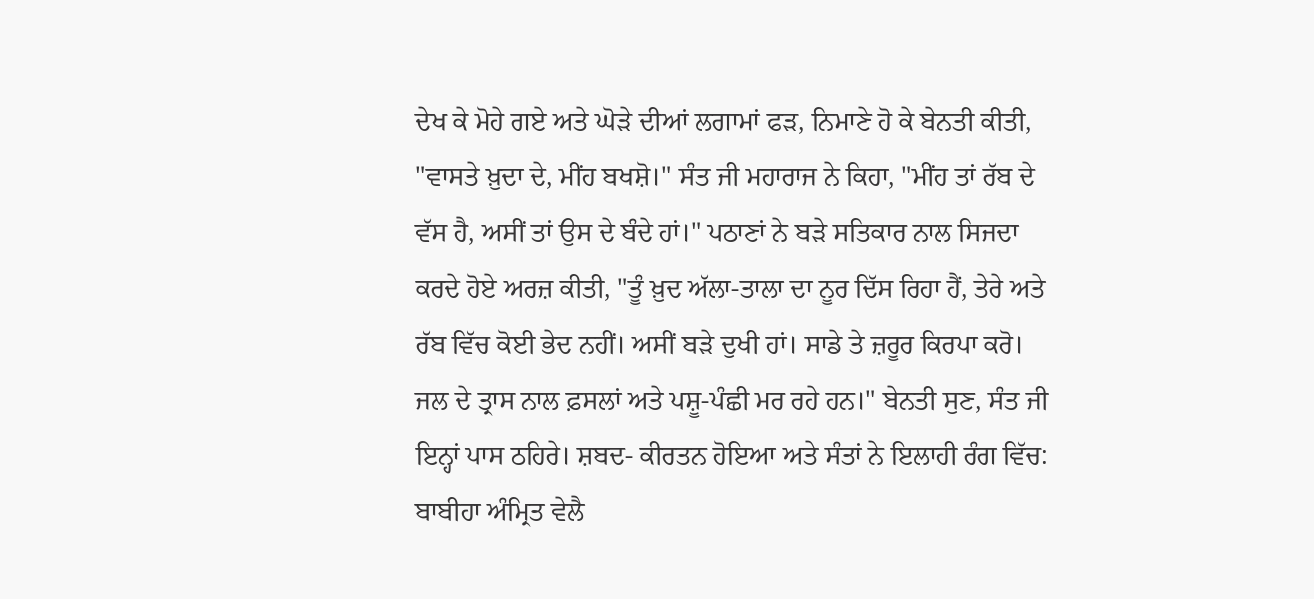ਦੇਖ ਕੇ ਮੋਹੇ ਗਏ ਅਤੇ ਘੋੜੇ ਦੀਆਂ ਲਗਾਮਾਂ ਫੜ, ਨਿਮਾਣੇ ਹੋ ਕੇ ਬੇਨਤੀ ਕੀਤੀ, "ਵਾਸਤੇ ਖ਼ੁਦਾ ਦੇ, ਮੀਂਹ ਬਖਸ਼ੋ।" ਸੰਤ ਜੀ ਮਹਾਰਾਜ ਨੇ ਕਿਹਾ, "ਮੀਂਹ ਤਾਂ ਰੱਬ ਦੇ ਵੱਸ ਹੈ, ਅਸੀਂ ਤਾਂ ਉਸ ਦੇ ਬੰਦੇ ਹਾਂ।" ਪਠਾਣਾਂ ਨੇ ਬੜੇ ਸਤਿਕਾਰ ਨਾਲ ਸਿਜਦਾ ਕਰਦੇ ਹੋਏ ਅਰਜ਼ ਕੀਤੀ, "ਤੂੰ ਖ਼ੁਦ ਅੱਲਾ-ਤਾਲਾ ਦਾ ਨੂਰ ਦਿੱਸ ਰਿਹਾ ਹੈਂ, ਤੇਰੇ ਅਤੇ ਰੱਬ ਵਿੱਚ ਕੋਈ ਭੇਦ ਨਹੀਂ। ਅਸੀਂ ਬੜੇ ਦੁਖੀ ਹਾਂ। ਸਾਡੇ ਤੇ ਜ਼ਰੂਰ ਕਿਰਪਾ ਕਰੋ। ਜਲ ਦੇ ਤ੍ਰਾਸ ਨਾਲ ਫ਼ਸਲਾਂ ਅਤੇ ਪਸ਼ੂ-ਪੰਛੀ ਮਰ ਰਹੇ ਹਨ।" ਬੇਨਤੀ ਸੁਣ, ਸੰਤ ਜੀ ਇਨ੍ਹਾਂ ਪਾਸ ਠਹਿਰੇ। ਸ਼ਬਦ- ਕੀਰਤਨ ਹੋਇਆ ਅਤੇ ਸੰਤਾਂ ਨੇ ਇਲਾਹੀ ਰੰਗ ਵਿੱਚ:
ਬਾਬੀਹਾ ਅੰਮ੍ਰਿਤ ਵੇਲੈ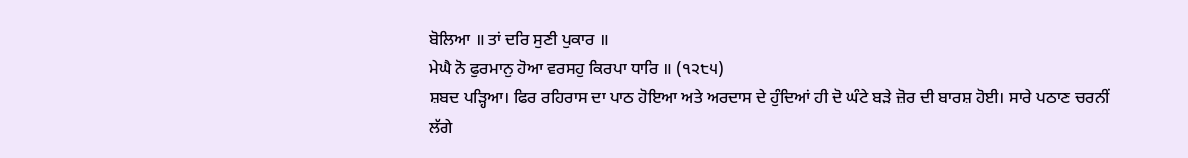ਬੋਲਿਆ ॥ ਤਾਂ ਦਰਿ ਸੁਣੀ ਪੁਕਾਰ ॥
ਮੇਘੈ ਨੋ ਫੁਰਮਾਨੁ ਹੋਆ ਵਰਸਹੁ ਕਿਰਪਾ ਧਾਰਿ ॥ (੧੨੮੫)
ਸ਼ਬਦ ਪੜ੍ਹਿਆ। ਫਿਰ ਰਹਿਰਾਸ ਦਾ ਪਾਠ ਹੋਇਆ ਅਤੇ ਅਰਦਾਸ ਦੇ ਹੁੰਦਿਆਂ ਹੀ ਦੋ ਘੰਟੇ ਬੜੇ ਜ਼ੋਰ ਦੀ ਬਾਰਸ਼ ਹੋਈ। ਸਾਰੇ ਪਠਾਣ ਚਰਨੀਂ ਲੱਗੇ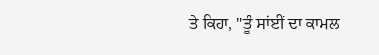ਤੇ ਕਿਹਾ, "ਤੂੰ ਸਾਂਈਂ ਦਾ ਕਾਮਲ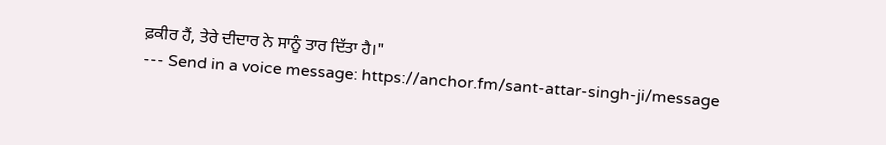ਫ਼ਕੀਰ ਹੈਂ, ਤੇਰੇ ਦੀਦਾਰ ਨੇ ਸਾਨੂੰ ਤਾਰ ਦਿੱਤਾ ਹੈ।"
--- Send in a voice message: https://anchor.fm/sant-attar-singh-ji/message